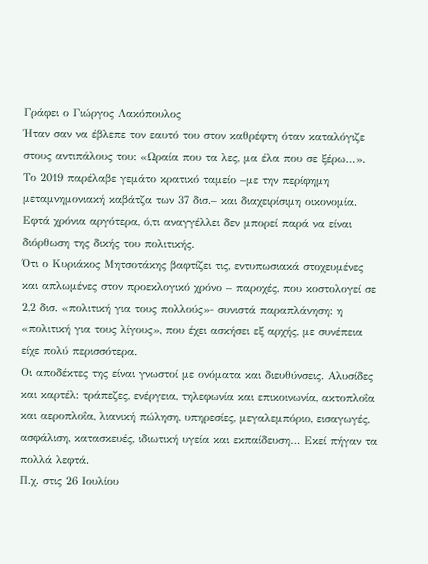Γράφει ο Γιώργος Λακόπουλος
Ήταν σαν να έβλεπε τον εαυτό του στον καθρέφτη όταν καταλόγιζε στους αντιπάλους του: «Ωραία που τα λες, μα έλα που σε ξέρω…».
Το 2019 παρέλαβε γεμάτο κρατικό ταμείο –με την περίφημη μεταμνημονιακή καβάτζα των 37 δισ.– και διαχειρίσιμη οικονομία. Εφτά χρόνια αργότερα, ό,τι αναγγέλλει δεν μπορεί παρά να είναι διόρθωση της δικής του πολιτικής.
Ότι ο Κυριάκος Μητσοτάκης βαφτίζει τις, εντυπωσιακά στοχευμένες και απλωμένες στον προεκλογικό χρόνο – παροχές, που κοστολογεί σε 2,2 δισ. «πολιτική για τους πολλούς»- συνιστά παραπλάνηση: η «πολιτική για τους λίγους», που έχει ασκήσει εξ αρχής, με συνέπεια είχε πολύ περισσότερα.
Οι αποδέκτες της είναι γνωστοί με ονόματα και διευθύνσεις. Αλυσίδες και καρτέλ: τράπεζες, ενέργεια, τηλεφωνία και επικοινωνία, ακτοπλοΐα και αεροπλοΐα, λιανική πώληση, υπηρεσίες, μεγαλεμπόριο, εισαγωγές, ασφάλιση, κατασκευές, ιδιωτική υγεία και εκπαίδευση… Εκεί πήγαν τα πολλά λεφτά.
Π.χ. στις 26 Ιουλίου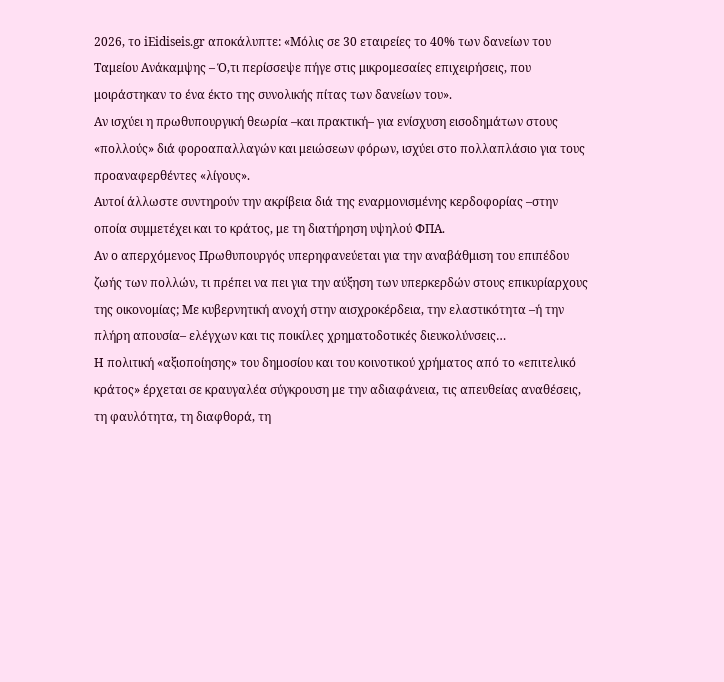2026, το iΕidiseis.gr αποκάλυπτε: «Μόλις σε 30 εταιρείες το 40% των δανείων του Ταμείου Ανάκαμψης – Ό,τι περίσσεψε πήγε στις μικρομεσαίες επιχειρήσεις, που μοιράστηκαν το ένα έκτο της συνολικής πίτας των δανείων του».
Αν ισχύει η πρωθυπουργική θεωρία –και πρακτική– για ενίσχυση εισοδημάτων στους «πολλούς» διά φοροαπαλλαγών και μειώσεων φόρων, ισχύει στο πολλαπλάσιο για τους προαναφερθέντες «λίγους».
Αυτοί άλλωστε συντηρούν την ακρίβεια διά της εναρμονισμένης κερδοφορίας –στην οποία συμμετέχει και το κράτος, με τη διατήρηση υψηλού ΦΠΑ.
Αν ο απερχόμενος Πρωθυπουργός υπερηφανεύεται για την αναβάθμιση του επιπέδου ζωής των πολλών, τι πρέπει να πει για την αύξηση των υπερκερδών στους επικυρίαρχους της οικονομίας; Με κυβερνητική ανοχή στην αισχροκέρδεια, την ελαστικότητα –ή την πλήρη απουσία– ελέγχων και τις ποικίλες χρηματοδοτικές διευκολύνσεις…
Η πολιτική «αξιοποίησης» του δημοσίου και του κοινοτικού χρήματος από το «επιτελικό κράτος» έρχεται σε κραυγαλέα σύγκρουση με την αδιαφάνεια, τις απευθείας αναθέσεις, τη φαυλότητα, τη διαφθορά, τη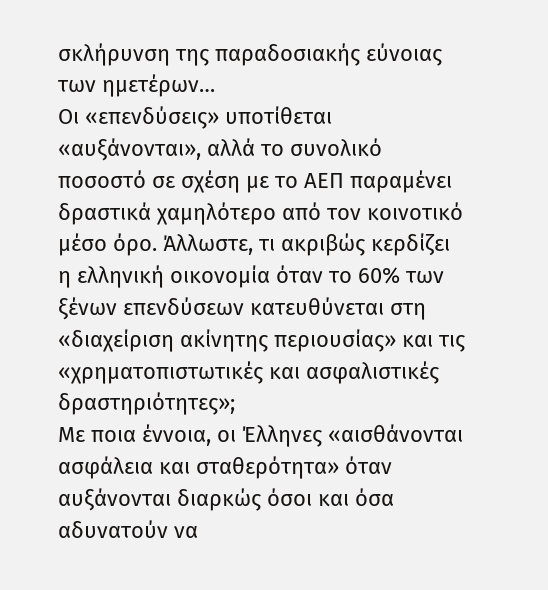σκλήρυνση της παραδοσιακής εύνοιας των ημετέρων…
Οι «επενδύσεις» υποτίθεται «αυξάνονται», αλλά το συνολικό ποσοστό σε σχέση με το ΑΕΠ παραμένει δραστικά χαμηλότερο από τον κοινοτικό μέσο όρο. Άλλωστε, τι ακριβώς κερδίζει η ελληνική οικονομία όταν το 60% των ξένων επενδύσεων κατευθύνεται στη «διαχείριση ακίνητης περιουσίας» και τις «χρηματοπιστωτικές και ασφαλιστικές δραστηριότητες»;
Με ποια έννοια, οι Έλληνες «αισθάνονται ασφάλεια και σταθερότητα» όταν αυξάνονται διαρκώς όσοι και όσα αδυνατούν να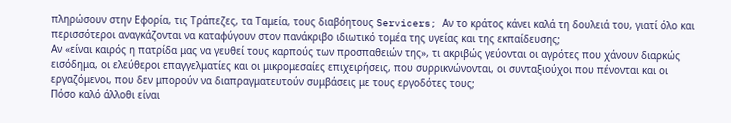πληρώσουν στην Εφορία, τις Τράπεζες, τα Ταμεία, τους διαβόητους Servicers; Αν το κράτος κάνει καλά τη δουλειά του, γιατί όλο και περισσότεροι αναγκάζονται να καταφύγουν στον πανάκριβο ιδιωτικό τομέα της υγείας και της εκπαίδευσης;
Αν «είναι καιρός η πατρίδα μας να γευθεί τους καρπούς των προσπαθειών της», τι ακριβώς γεύονται οι αγρότες που χάνουν διαρκώς εισόδημα, οι ελεύθεροι επαγγελματίες και οι μικρομεσαίες επιχειρήσεις, που συρρικνώνονται, οι συνταξιούχοι που πένονται και οι εργαζόμενοι, που δεν μπορούν να διαπραγματευτούν συμβάσεις με τους εργοδότες τους;
Πόσο καλό άλλοθι είναι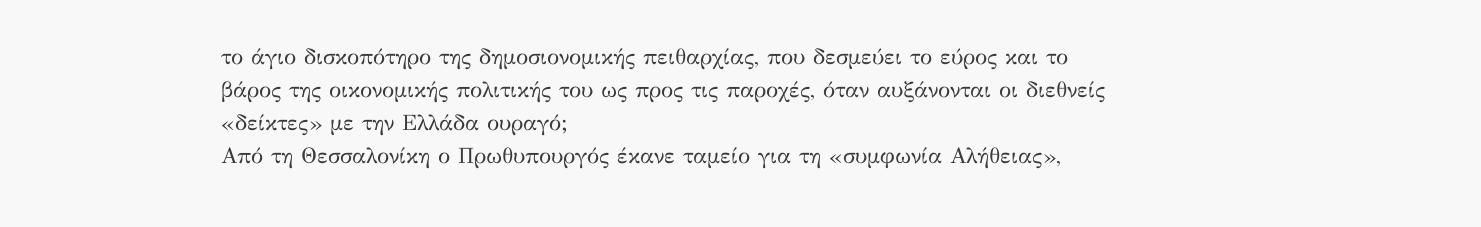το άγιο δισκοπότηρο της δημοσιονομικής πειθαρχίας, που δεσμεύει το εύρος και το βάρος της οικονομικής πολιτικής του ως προς τις παροχές, όταν αυξάνονται οι διεθνείς «δείκτες» με την Ελλάδα ουραγό;
Από τη Θεσσαλονίκη ο Πρωθυπουργός έκανε ταμείο για τη «συμφωνία Αλήθειας»,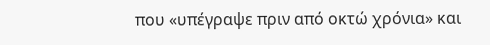που «υπέγραψε πριν από οκτώ χρόνια» και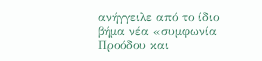ανήγγειλε από το ίδιο βήμα νέα «συμφωνία Προόδου και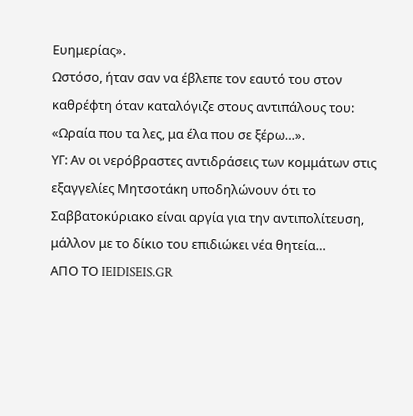Ευημερίας».
Ωστόσο, ήταν σαν να έβλεπε τον εαυτό του στον καθρέφτη όταν καταλόγιζε στους αντιπάλους του: «Ωραία που τα λες, μα έλα που σε ξέρω…».
ΥΓ: Αν οι νερόβραστες αντιδράσεις των κομμάτων στις εξαγγελίες Μητσοτάκη υποδηλώνουν ότι το Σαββατοκύριακο είναι αργία για την αντιπολίτευση, μάλλον με το δίκιο του επιδιώκει νέα θητεία…
ΑΠΟ ΤΟ IEIDISEIS.GR